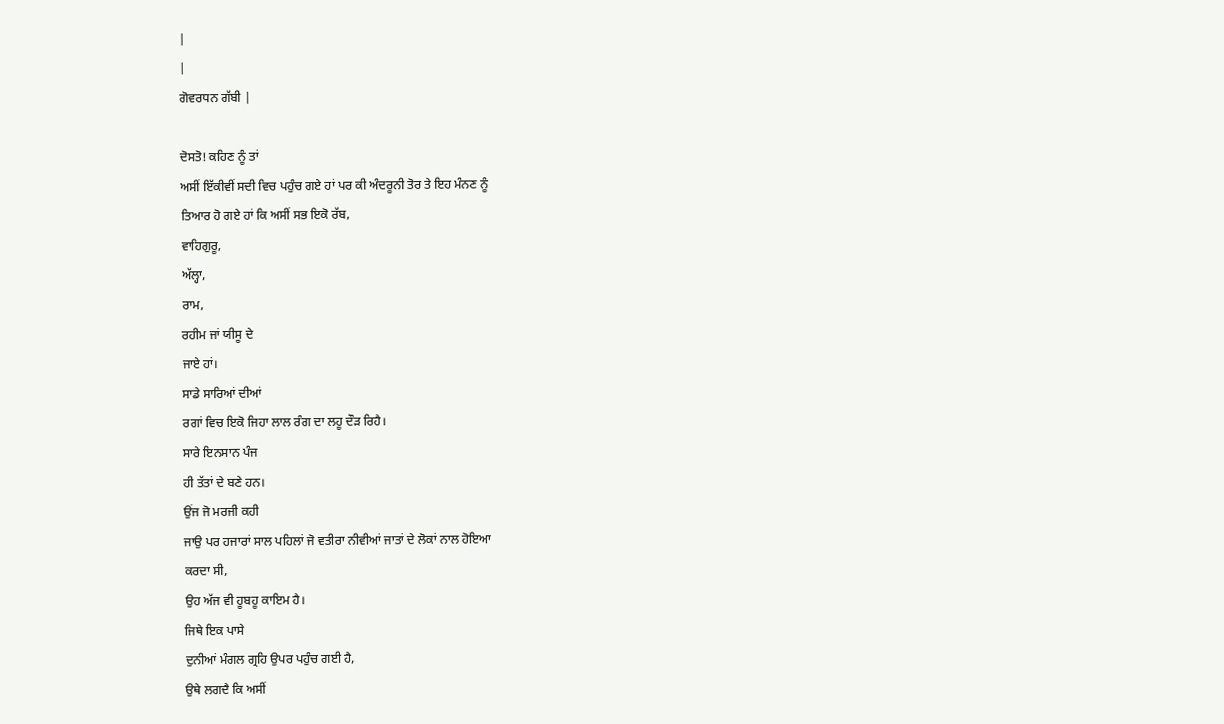|
|
ਗੋਵਰਧਨ ਗੱਬੀ |

ਦੋਸਤੋ! ਕਹਿਣ ਨੂੰ ਤਾਂ
ਅਸੀਂ ਇੱਕੀਵੀਂ ਸਦੀ ਵਿਚ ਪਹੁੰਚ ਗਏ ਹਾਂ ਪਰ ਕੀ ਅੰਦਰੂਨੀ ਤੋਰ ਤੇ ਇਹ ਮੰਨਣ ਨੂੰ
ਤਿਆਰ ਹੋ ਗਏ ਹਾਂ ਕਿ ਅਸੀਂ ਸਭ ਇਕੋ ਰੱਬ,
ਵਾਹਿਗੁਰੂ,
ਅੱਲ੍ਹਾ,
ਰਾਮ,
ਰਹੀਮ ਜਾਂ ਯੀਸੂ ਦੇ
ਜਾਏ ਹਾਂ।
ਸਾਡੇ ਸਾਰਿਆਂ ਦੀਆਂ
ਰਗਾਂ ਵਿਚ ਇਕੋ ਜਿਹਾ ਲਾਲ ਰੰਗ ਦਾ ਲਹੂ ਦੌੜ ਰਿਹੈ।
ਸਾਰੇ ਇਨਸਾਨ ਪੰਜ
ਹੀ ਤੱਤਾਂ ਦੇ ਬਣੇ ਹਨ।
ਉਂਜ ਜੋ ਮਰਜੀ ਕਹੀ
ਜਾਉ ਪਰ ਹਜਾਰਾਂ ਸਾਲ ਪਹਿਲਾਂ ਜੋ ਵਤੀਰਾ ਨੀਵੀਆਂ ਜਾਤਾਂ ਦੇ ਲੋਕਾਂ ਨਾਲ ਹੋਇਆ
ਕਰਦਾ ਸੀ,
ਉਹ ਅੱਜ ਵੀ ਹੂਬਹੂ ਕਾਇਮ ਹੈ।
ਜਿਥੇ ਇਕ ਪਾਸੇ
ਦੁਨੀਆਂ ਮੰਗਲ ਗ੍ਰਹਿ ਉਪਰ ਪਹੁੰਚ ਗਈ ਹੈ,
ਉਥੇ ਲਗਦੈ ਕਿ ਅਸੀਂ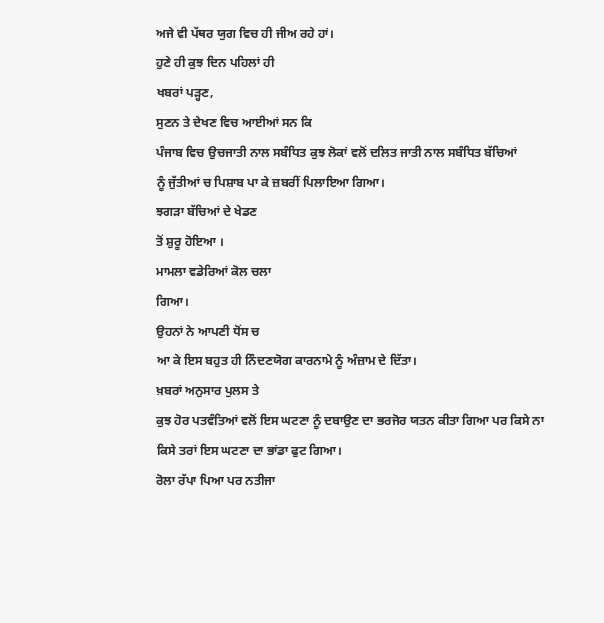ਅਜੇ ਵੀ ਪੱਥਰ ਯੁਗ ਵਿਚ ਹੀ ਜੀਅ ਰਹੇ ਹਾਂ।
ਹੁਣੇ ਹੀ ਕੁਝ ਦਿਨ ਪਹਿਲਾਂ ਹੀ
ਖਬਰਾਂ ਪੜ੍ਹਣ,
ਸੁਣਨ ਤੇ ਦੇਖਣ ਵਿਚ ਆਈਆਂ ਸਨ ਕਿ
ਪੰਜਾਬ ਵਿਚ ਉਚਜਾਤੀ ਨਾਲ ਸਬੰਧਿਤ ਕੁਝ ਲੋਕਾਂ ਵਲੋਂ ਦਲਿਤ ਜਾਤੀ ਨਾਲ ਸਬੰਧਿਤ ਬੱਚਿਆਂ
ਨੂੰ ਜੁੱਤੀਆਂ ਚ ਪਿਸ਼ਾਬ ਪਾ ਕੇ ਜ਼ਬਰੀਂ ਪਿਲਾਇਆ ਗਿਆ।
ਝਗੜਾ ਬੱਚਿਆਂ ਦੇ ਖੇਡਣ
ਤੋਂ ਸ਼ੁਰੂ ਹੋਇਆ ।
ਮਾਮਲਾ ਵਡੇਰਿਆਂ ਕੋਲ ਚਲਾ
ਗਿਆ।
ਉਹਨਾਂ ਨੇ ਆਪਣੀ ਧੋਂਸ ਚ
ਆ ਕੇ ਇਸ ਬਹੁਤ ਹੀ ਨਿੰਦਣਯੋਗ ਕਾਰਨਾਮੇ ਨੂੰ ਅੰਜ਼ਾਮ ਦੇ ਦਿੱਤਾ।
ਖ਼ਬਰਾਂ ਅਨੁਸਾਰ ਪੁਲਸ ਤੇ
ਕੁਝ ਹੋਰ ਪਤਵੰਤਿਆਂ ਵਲੋਂ ਇਸ ਘਟਣਾ ਨੂੰ ਦਬਾਉਣ ਦਾ ਭਰਜੋਰ ਯਤਨ ਕੀਤਾ ਗਿਆ ਪਰ ਕਿਸੇ ਨਾ
ਕਿਸੇ ਤਰਾਂ ਇਸ ਘਟਣਾ ਦਾ ਭਾਂਡਾ ਫੁਟ ਗਿਆ।
ਰੋਲਾ ਰੱਪਾ ਪਿਆ ਪਰ ਨਤੀਜਾ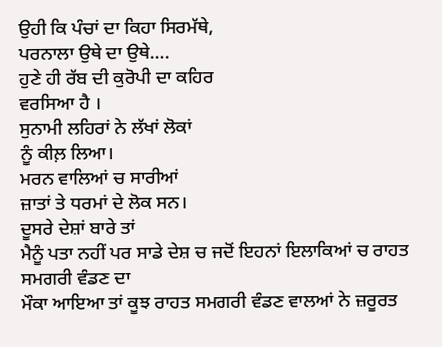ਉਹੀ ਕਿ ਪੰਚਾਂ ਦਾ ਕਿਹਾ ਸਿਰਮੱਥੇ,
ਪਰਨਾਲਾ ਉਥੇ ਦਾ ਉਥੇ….
ਹੁਣੇ ਹੀ ਰੱਬ ਦੀ ਕੁਰੋਪੀ ਦਾ ਕਹਿਰ
ਵਰਸਿਆ ਹੈ ।
ਸੁਨਾਮੀ ਲਹਿਰਾਂ ਨੇ ਲੱਖਾਂ ਲੋਕਾਂ
ਨੂੰ ਕੀਲ਼ ਲਿਆ।
ਮਰਨ ਵਾਲਿਆਂ ਚ ਸਾਰੀਆਂ
ਜ਼ਾਤਾਂ ਤੇ ਧਰਮਾਂ ਦੇ ਲੋਕ ਸਨ।
ਦੂਸਰੇ ਦੇਸ਼ਾਂ ਬਾਰੇ ਤਾਂ
ਮੈਨੂੰ ਪਤਾ ਨਹੀਂ ਪਰ ਸਾਡੇ ਦੇਸ਼ ਚ ਜਦੋਂ ਇਹਨਾਂ ਇਲਾਕਿਆਂ ਚ ਰਾਹਤ ਸਮਗਰੀ ਵੰਡਣ ਦਾ
ਮੌਕਾ ਆਇਆ ਤਾਂ ਕੂਝ ਰਾਹਤ ਸਮਗਰੀ ਵੰਡਣ ਵਾਲਆਂ ਨੇ ਜ਼ਰੂਰਤ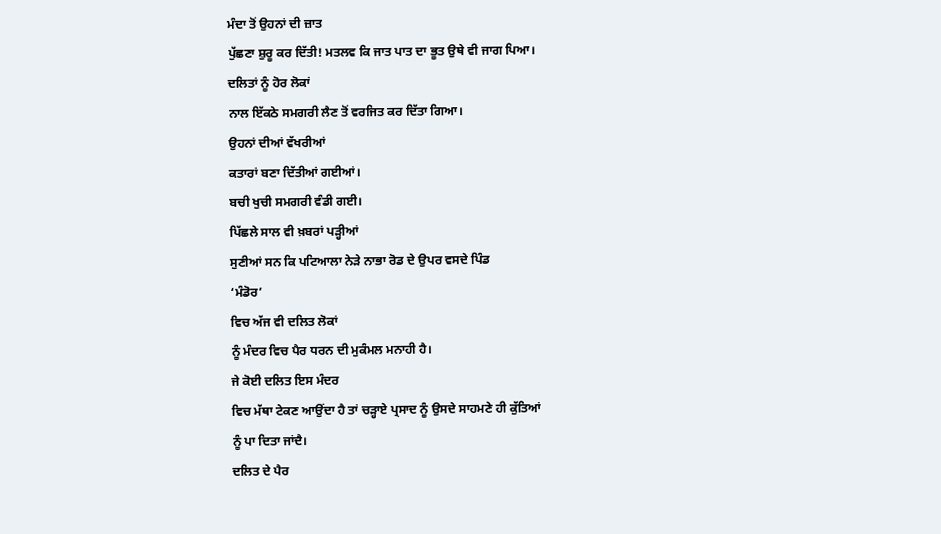ਮੰਦਾ ਤੋਂ ਉਹਨਾਂ ਦੀ ਜ਼ਾਤ
ਪੁੱਛਣਾ ਸ਼ੁਰੂ ਕਰ ਦਿੱਤੀ! ਮਤਲਵ ਕਿ ਜਾਤ ਪਾਤ ਦਾ ਭੂਤ ਉਥੇ ਵੀ ਜਾਗ ਪਿਆ।
ਦਲਿਤਾਂ ਨੂੰ ਹੋਰ ਲੋਕਾਂ
ਨਾਲ ਇੱਕਠੇ ਸਮਗਰੀ ਲੈਣ ਤੋਂ ਵਰਜਿਤ ਕਰ ਦਿੱਤਾ ਗਿਆ।
ਉਹਨਾਂ ਦੀਆਂ ਵੱਖਰੀਆਂ
ਕਤਾਰਾਂ ਬਣਾ ਦਿੱਤੀਆਂ ਗਈਆਂ।
ਬਚੀ ਖੁਚੀ ਸਮਗਰੀ ਵੰਡੀ ਗਈ।
ਪਿੱਛਲੇ ਸਾਲ ਵੀ ਖ਼ਬਰਾਂ ਪੜ੍ਹੀਆਂ
ਸੁਣੀਆਂ ਸਨ ਕਿ ਪਟਿਆਲਾ ਨੇੜੇ ਨਾਭਾ ਰੋਡ ਦੇ ਉਪਰ ਵਸਦੇ ਪਿੰਡ
‘ਮੰਡੋਰ’
ਵਿਚ ਅੱਜ ਵੀ ਦਲਿਤ ਲੋਕਾਂ
ਨੂੰ ਮੰਦਰ ਵਿਚ ਪੈਰ ਧਰਨ ਦੀ ਮੁਕੰਮਲ ਮਨਾਹੀ ਹੈ।
ਜੇ ਕੋਈ ਦਲਿਤ ਇਸ ਮੰਦਰ
ਵਿਚ ਮੱਥਾ ਟੇਕਣ ਆਉਂਦਾ ਹੈ ਤਾਂ ਚੜ੍ਹਾਏ ਪ੍ਰਸਾਦ ਨੂੰ ਉਸਦੇ ਸਾਹਮਣੇ ਹੀ ਕੁੱਤਿਆਂ
ਨੂੰ ਪਾ ਦਿਤਾ ਜਾਂਦੈ।
ਦਲਿਤ ਦੇ ਪੈਰ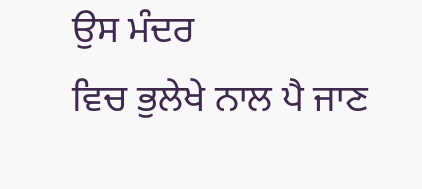ਉਸ ਮੰਦਰ
ਵਿਚ ਭੁਲੇਖੇ ਨਾਲ ਪੈ ਜਾਣ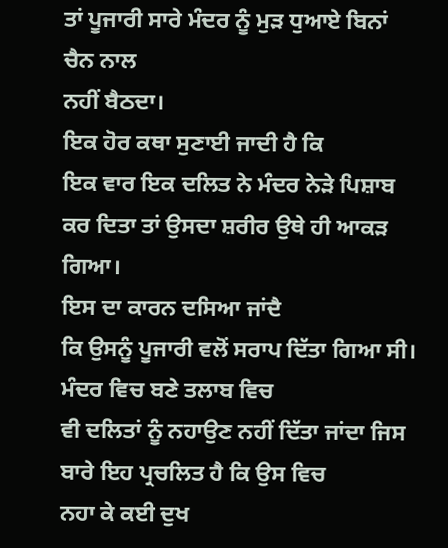ਤਾਂ ਪੂਜਾਰੀ ਸਾਰੇ ਮੰਦਰ ਨੂੰ ਮੁੜ ਧੁਆਏ ਬਿਨਾਂ ਚੈਨ ਨਾਲ
ਨਹੀਂ ਬੈਠਦਾ।
ਇਕ ਹੋਰ ਕਥਾ ਸੁਣਾਈ ਜਾਦੀ ਹੈ ਕਿ
ਇਕ ਵਾਰ ਇਕ ਦਲਿਤ ਨੇ ਮੰਦਰ ਨੇੜੇ ਪਿਸ਼ਾਬ ਕਰ ਦਿਤਾ ਤਾਂ ਉਸਦਾ ਸ਼ਰੀਰ ਉਥੇ ਹੀ ਆਕੜ ਗਿਆ।
ਇਸ ਦਾ ਕਾਰਨ ਦਸਿਆ ਜਾਂਦੈ
ਕਿ ਉਸਨੂੰ ਪੂਜਾਰੀ ਵਲੋਂ ਸਰਾਪ ਦਿੱਤਾ ਗਿਆ ਸੀ।
ਮੰਦਰ ਵਿਚ ਬਣੇ ਤਲਾਬ ਵਿਚ
ਵੀ ਦਲਿਤਾਂ ਨੂੰ ਨਹਾਉਣ ਨਹੀਂ ਦਿੱਤਾ ਜਾਂਦਾ ਜਿਸ ਬਾਰੇ ਇਹ ਪ੍ਰਚਲਿਤ ਹੈ ਕਿ ਉਸ ਵਿਚ
ਨਹਾ ਕੇ ਕਈ ਦੁਖ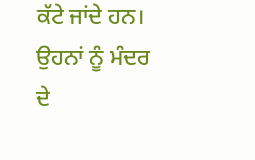ਕੱਟੇ ਜਾਂਦੇ ਹਨ।
ਉਹਨਾਂ ਨੂੰ ਮੰਦਰ ਦੇ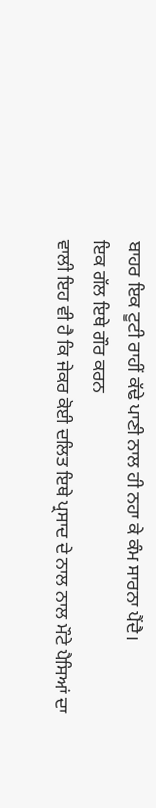ਬਾਹਰ ਇਕ ਟੂਟੀ ਰਾਹੀਂ ਕੱਢੇ ਪਾਣੀ ਨਾਲ ਹੀ ਨਹਾ ਕੇ ਕੰਮ ਸਾਰਨਾ ਪੈਂਦੈ।
ਇਕ ਗੱਲ ਇਥੇ ਗੌਰ ਕਰਨ
ਵਾਲੀ ਇਹ ਵੀ ਹੈ ਕਿ ਜੇਕਰ ਕੋਈ ਦਲਿਤ ਇਥੇ ਪ੍ਰਸਾਦ ਦੇ ਨਾਲ ਨਾਲ ਮੌਟੇ ਪੈਸਿਆਂ ਦਾ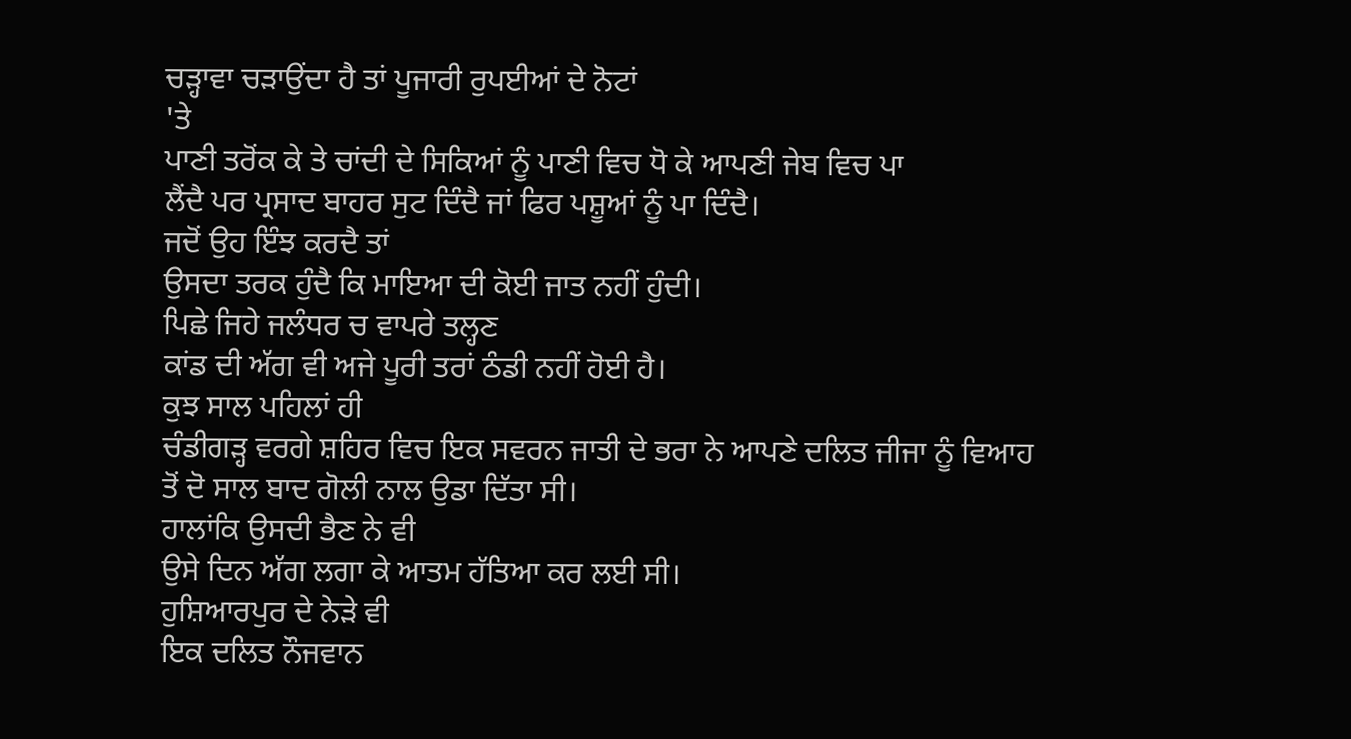ਚੜ੍ਹਾਵਾ ਚੜਾਉਂਦਾ ਹੈ ਤਾਂ ਪੂਜਾਰੀ ਰੁਪਈਆਂ ਦੇ ਨੋਟਾਂ
'ਤੇ
ਪਾਣੀ ਤਰੋਂਕ ਕੇ ਤੇ ਚਾਂਦੀ ਦੇ ਸਿਕਿਆਂ ਨੂੰ ਪਾਣੀ ਵਿਚ ਧੋ ਕੇ ਆਪਣੀ ਜੇਬ ਵਿਚ ਪਾ
ਲੈਂਦੈ ਪਰ ਪ੍ਰਸਾਦ ਬਾਹਰ ਸੁਟ ਦਿੰਦੈ ਜਾਂ ਫਿਰ ਪਸ਼ੂਆਂ ਨੂੰ ਪਾ ਦਿੰਦੈ।
ਜਦੋਂ ਉਹ ਇੰਝ ਕਰਦੈ ਤਾਂ
ਉਸਦਾ ਤਰਕ ਹੁੰਦੈ ਕਿ ਮਾਇਆ ਦੀ ਕੋਈ ਜਾਤ ਨਹੀਂ ਹੁੰਦੀ।
ਪਿਛੇ ਜਿਹੇ ਜਲੰਧਰ ਚ ਵਾਪਰੇ ਤਲ੍ਹਣ
ਕਾਂਡ ਦੀ ਅੱਗ ਵੀ ਅਜੇ ਪੂਰੀ ਤਰਾਂ ਠੰਡੀ ਨਹੀਂ ਹੋਈ ਹੈ।
ਕੁਝ ਸਾਲ ਪਹਿਲਾਂ ਹੀ
ਚੰਡੀਗੜ੍ਹ ਵਰਗੇ ਸ਼ਹਿਰ ਵਿਚ ਇਕ ਸਵਰਨ ਜਾਤੀ ਦੇ ਭਰਾ ਨੇ ਆਪਣੇ ਦਲਿਤ ਜੀਜਾ ਨੂੰ ਵਿਆਹ
ਤੋਂ ਦੋ ਸਾਲ ਬਾਦ ਗੋਲੀ ਨਾਲ ਉਡਾ ਦਿੱਤਾ ਸੀ।
ਹਾਲਾਂਕਿ ਉਸਦੀ ਭੈਣ ਨੇ ਵੀ
ਉਸੇ ਦਿਨ ਅੱਗ ਲਗਾ ਕੇ ਆਤਮ ਹੱਤਿਆ ਕਰ ਲਈ ਸੀ।
ਹੁਸ਼ਿਆਰਪੁਰ ਦੇ ਨੇੜੇ ਵੀ
ਇਕ ਦਲਿਤ ਨੌਜਵਾਨ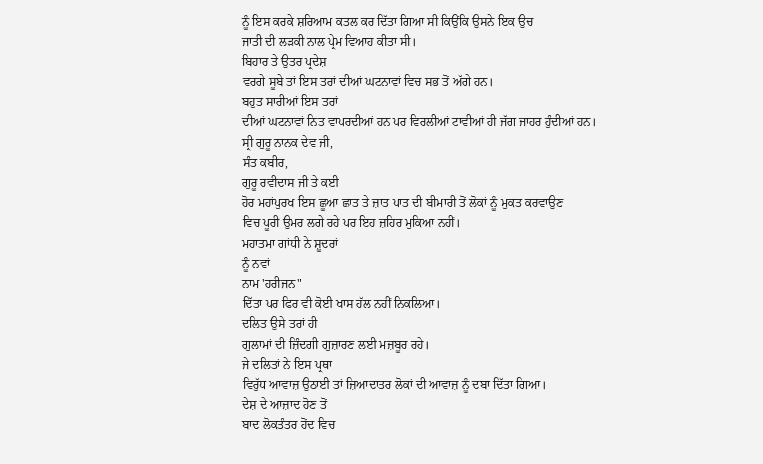ਨੂੰ ਇਸ ਕਰਕੇ ਸ਼ਰਿਆਮ ਕਤਲ ਕਰ ਦਿੱਤਾ ਗਿਆ ਸੀ ਕਿਉਂਕਿ ਉਸਨੇ ਇਕ ਉਚ
ਜਾਤੀ ਦੀ ਲੜਕੀ ਨਾਲ ਪ੍ਰੇਮ ਵਿਆਹ ਕੀਤਾ ਸੀ।
ਬਿਹਾਰ ਤੇ ਉਤਰ ਪ੍ਰਦੇਸ਼
ਵਰਗੇ ਸੂਬੇ ਤਾਂ ਇਸ ਤਰਾਂ ਦੀਆਂ ਘਟਨਾਵਾਂ ਵਿਚ ਸਭ ਤੋਂ ਅੱਗੇ ਹਨ।
ਬਹੁਤ ਸਾਰੀਆਂ ਇਸ ਤਰਾਂ
ਦੀਆਂ ਘਟਨਾਵਾਂ ਨਿਤ ਵਾਪਰਦੀਆਂ ਹਨ ਪਰ ਵਿਰਲੀਆਂ ਟਾਵੀਆਂ ਹੀ ਜੱਗ ਜਾਹਰ ਹੁੰਦੀਆਂ ਹਨ।
ਸ੍ਰੀ ਗੁਰੂ ਨਾਨਕ ਦੇਵ ਜੀ,
ਸੰਤ ਕਬੀਰ,
ਗੁਰੂ ਰਵੀਦਾਸ ਜੀ ਤੇ ਕਈ
ਹੋਰ ਮਹਾਂਪੁਰਖ ਇਸ ਛੂਆ ਛਾਤ ਤੇ ਜ਼ਾਤ ਪਾਤ ਦੀ ਬੀਮਾਰੀ ਤੋਂ ਲੋਕਾਂ ਨੂੰ ਮੁਕਤ ਕਰਵਾਉਣ
ਵਿਚ ਪੂਰੀ ਉਮਰ ਲਗੇ ਰਹੇ ਪਰ ਇਹ ਜ਼ਹਿਰ ਮੁਕਿਆ ਨਹੀਂ।
ਮਹਾਤਮਾ ਗਾਂਧੀ ਨੇ ਸ਼ੂਦਰਾਂ
ਨੂੰ ਨਵਾਂ
ਨਾਮ 'ਹਰੀਜਨ"
ਦਿੱਤਾ ਪਰ ਫਿਰ ਵੀ ਕੋਈ ਖਾਸ ਹੱਲ ਨਹੀਂ ਨਿਕਲਿਆ।
ਦਲਿਤ ਉਸੇ ਤਰਾਂ ਹੀ
ਗੁਲਾਮਾਂ ਦੀ ਜ਼ਿੰਦਗੀ ਗੁਜ਼ਾਰਣ ਲਈ ਮਜ਼ਬੂਰ ਰਹੇ।
ਜੇ ਦਲਿਤਾਂ ਨੇ ਇਸ ਪ੍ਰਥਾ
ਵਿਰੁੱਧ ਆਵਾਜ਼ ਉਠਾਈ ਤਾਂ ਜ਼ਿਆਦਾਤਰ ਲੋਕਾਂ ਦੀ ਆਵਾਜ਼ ਨੂੰ ਦਬਾ ਦਿੱਤਾ ਗਿਆ।
ਦੇਸ਼ ਦੇ ਆਜ਼ਾਦ ਹੋਣ ਤੋਂ
ਬਾਦ ਲੋਕਤੰਤਰ ਹੋਂਦ ਵਿਚ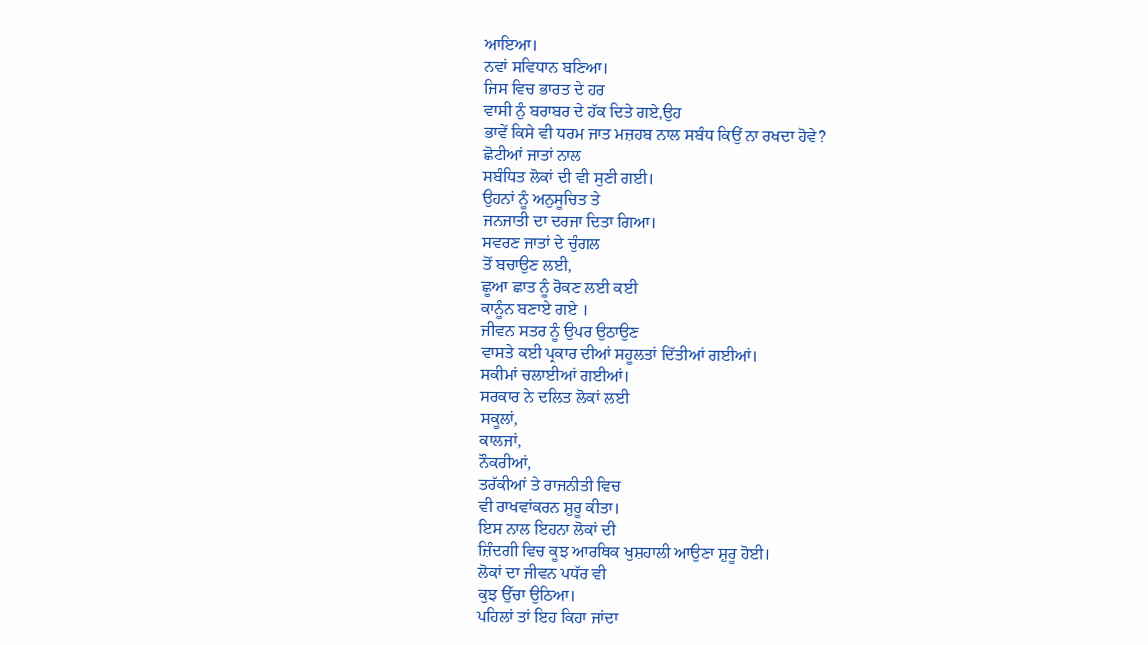ਆਇਆ।
ਨਵਾਂ ਸਵਿਧਾਨ ਬਣਿਆ।
ਜਿਸ ਵਿਚ ਭਾਰਤ ਦੇ ਹਰ
ਵਾਸੀ ਨੁੰ ਬਰਾਬਰ ਦੇ ਹੱਕ ਦਿਤੇ ਗਏ,ਉਹ
ਭਾਵੇਂ ਕਿਸੇ ਵੀ ਧਰਮ ਜਾਤ ਮਜ਼ਹਬ ਨਾਲ ਸਬੰਧ ਕਿਉਂ ਨਾ ਰਖਦਾ ਹੋਵੇ?
ਛੋਟੀਆਂ ਜਾਤਾਂ ਨਾਲ
ਸਬੰਧਿਤ ਲੋਕਾਂ ਦੀ ਵੀ ਸੁਣੀ ਗਈ।
ਉਹਨਾਂ ਨੂੰ ਅਨੁਸੂਚਿਤ ਤੇ
ਜਨਜਾਤੀ ਦਾ ਦਰਜਾ ਦਿਤਾ ਗਿਆ।
ਸਵਰਣ ਜਾਤਾਂ ਦੇ ਚੁੰਗਲ
ਤੋਂ ਬਚਾਉਣ ਲਈ,
ਛੂਆ ਛਾਤ ਨੂੰ ਰੋਕਣ ਲਈ ਕਈ
ਕਾਨੂੰਨ ਬਣਾਏ ਗਏ ।
ਜੀਵਨ ਸਤਰ ਨੂੰ ਉਪਰ ਉਠਾਉਣ
ਵਾਸਤੇ ਕਈ ਪ੍ਰਕਾਰ ਦੀਆਂ ਸਹੂਲਤਾਂ ਦਿੱਤੀਆਂ ਗਈਆਂ।
ਸਕੀਮਾਂ ਚਲਾਈਆਂ ਗਈਆਂ।
ਸਰਕਾਰ ਨੇ ਦਲਿਤ ਲੋਕਾਂ ਲਈ
ਸਕੂਲਾਂ,
ਕਾਲਜਾਂ,
ਨੌਕਰੀਆਂ,
ਤਰੱਕੀਆਂ ਤੇ ਰਾਜਨੀਤੀ ਵਿਚ
ਵੀ ਰਾਖਵਾਂਕਰਨ ਸ਼ੁਰੂ ਕੀਤਾ।
ਇਸ ਨਾਲ ਇਹਨਾ ਲੋਕਾਂ ਦੀ
ਜ਼ਿੰਦਗੀ ਵਿਚ ਕੂਝ ਆਰਥਿਕ ਖੁਸ਼ਹਾਲੀ ਆਉਣਾ ਸ਼ੁਰੂ ਹੋਈ।
ਲੋਕਾਂ ਦਾ ਜੀਵਨ ਪਧੱਰ ਵੀ
ਕੁਝ ਉੱਚਾ ਉਠਿਆ।
ਪਹਿਲਾਂ ਤਾਂ ਇਹ ਕਿਹਾ ਜਾਂਦਾ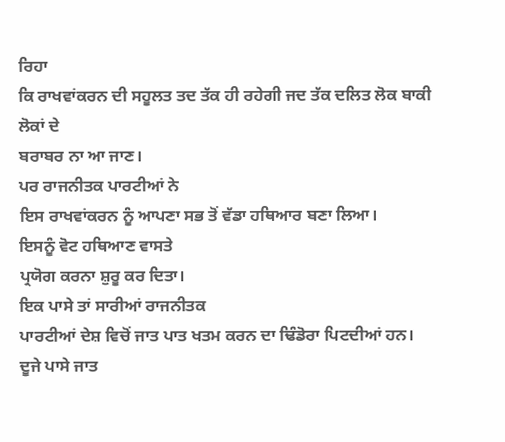ਰਿਹਾ
ਕਿ ਰਾਖਵਾਂਕਰਨ ਦੀ ਸਹੂਲਤ ਤਦ ਤੱਕ ਹੀ ਰਹੇਗੀ ਜਦ ਤੱਕ ਦਲਿਤ ਲੋਕ ਬਾਕੀ ਲੋਕਾਂ ਦੇ
ਬਰਾਬਰ ਨਾ ਆ ਜਾਣ।
ਪਰ ਰਾਜਨੀਤਕ ਪਾਰਟੀਆਂ ਨੇ
ਇਸ ਰਾਖਵਾਂਕਰਨ ਨੂੰ ਆਪਣਾ ਸਭ ਤੋਂ ਵੱਡਾ ਹਥਿਆਰ ਬਣਾ ਲਿਆ।
ਇਸਨੂੰ ਵੋਟ ਹਥਿਆਣ ਵਾਸਤੇ
ਪ੍ਰਯੋਗ ਕਰਨਾ ਸ਼ੁਰੂ ਕਰ ਦਿਤਾ।
ਇਕ ਪਾਸੇ ਤਾਂ ਸਾਰੀਆਂ ਰਾਜਨੀਤਕ
ਪਾਰਟੀਆਂ ਦੇਸ਼ ਵਿਚੋਂ ਜਾਤ ਪਾਤ ਖਤਮ ਕਰਨ ਦਾ ਢਿੰਡੋਰਾ ਪਿਟਦੀਆਂ ਹਨ।
ਦੂਜੇ ਪਾਸੇ ਜਾਤ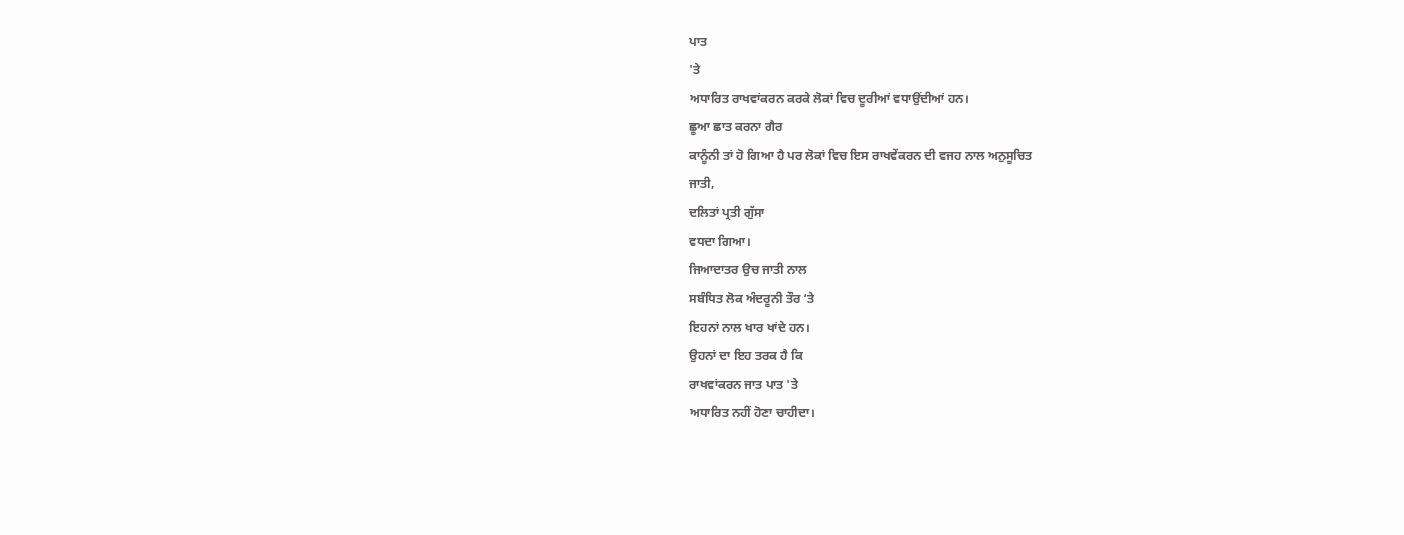ਪਾਤ
'ਤੇ
ਅਧਾਰਿਤ ਰਾਖਵਾਂਕਰਨ ਕਰਕੇ ਲੋਕਾਂ ਵਿਚ ਦੂਰੀਆਂ ਵਧਾਉਂਦੀਆਂ ਹਨ।
ਛੂਆ ਛਾਤ ਕਰਨਾ ਗੈਰ
ਕਾਨੂੰਨੀ ਤਾਂ ਹੋ ਗਿਆ ਹੈ ਪਰ ਲੋਕਾਂ ਵਿਚ ਇਸ ਰਾਖਵੇਂਕਰਨ ਦੀ ਵਜਹ ਨਾਲ ਅਨੁਸੂਚਿਤ
ਜਾਤੀ,
ਦਲਿਤਾਂ ਪ੍ਰਤੀ ਗੁੱਸਾ
ਵਧਦਾ ਗਿਆ।
ਜਿਆਦਾਤਰ ਉਚ ਜਾਤੀ ਨਾਲ
ਸਬੰਧਿਤ ਲੋਕ ਅੰਦਰੂਨੀ ਤੌਰ ‘ਤੇ
ਇਹਨਾਂ ਨਾਲ ਖਾਰ ਖਾਂਦੇ ਹਨ।
ਉਹਨਾਂ ਦਾ ਇਹ ਤਰਕ ਹੈ ਕਿ
ਰਾਖਵਾਂਕਰਨ ਜਾਤ ਪਾਤ 'ਤੇ
ਅਧਾਰਿਤ ਨਹੀਂ ਹੋਣਾ ਚਾਹੀਦਾ।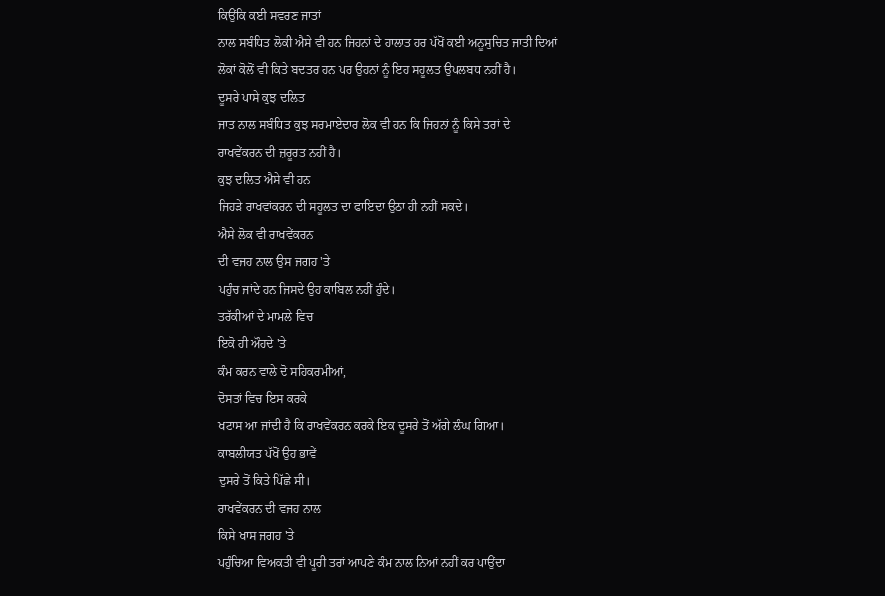ਕਿਉਂਕਿ ਕਈ ਸਵਰਣ ਜਾਤਾਂ
ਨਾਲ ਸਬੰਧਿਤ ਲੋਕੀ ਐਸੇ ਵੀ ਹਨ ਜਿਹਨਾਂ ਦੇ ਹਾਲਾਤ ਹਰ ਪੱਖੋਂ ਕਈ ਅਨੂਸੁਚਿਤ ਜਾਤੀ ਦਿਆਂ
ਲੋਕਾਂ ਕੋਲੋਂ ਵੀ ਕਿਤੇ ਬਦਤਰ ਹਨ ਪਰ ਉਹਨਾਂ ਨੂੰ ਇਹ ਸਹੂਲਤ ਉਪਲਬਧ ਨਹੀਂ ਹੈ।
ਦੂਸਰੇ ਪਾਸੇ ਕੁਝ ਦਲਿਤ
ਜਾਤ ਨਾਲ ਸਬੰਧਿਤ ਕੁਝ ਸਰਮਾਏਦਾਰ ਲੋਕ ਵੀ ਹਨ ਕਿ ਜਿਹਨਾਂ ਨੂੰ ਕਿਸੇ ਤਰਾਂ ਦੇ
ਰਾਖਵੇਂਕਰਨ ਦੀ ਜ਼ਰੂਰਤ ਨਹੀਂ ਹੈ।
ਕੁਝ ਦਲਿਤ ਐਸੇ ਵੀ ਹਨ
ਜਿਹੜੇ ਰਾਖਵਾਂਕਰਨ ਦੀ ਸਹੂਲਤ ਦਾ ਫਾਇਦਾ ਉਠਾ ਹੀ ਨਹੀਂ ਸਕਦੇ।
ਐਸੇ ਲੋਕ ਵੀ ਰਾਖਵੇਂਕਰਨ
ਦੀ ਵਜਹ ਨਾਲ ਉਸ ਜਗਹ 'ਤੇ
ਪਹੁੰਚ ਜਾਂਦੇ ਹਨ ਜਿਸਦੇ ਉਹ ਕਾਬਿਲ ਨਹੀਂ ਹੁੰਦੇ।
ਤਰੱਕੀਆਂ ਦੇ ਮਾਮਲੇ ਵਿਚ
ਇਕੋ ਹੀ ਔਹਦੇ 'ਤੇ
ਕੰਮ ਕਰਨ ਵਾਲੇ ਦੋ ਸਹਿਕਰਮੀਆਂ,
ਦੋਸਤਾਂ ਵਿਚ ਇਸ ਕਰਕੇ
ਖਟਾਸ ਆ ਜਾਂਦੀ ਹੈ ਕਿ ਰਾਖਵੇਂਕਰਨ ਕਰਕੇ ਇਕ ਦੂਸਰੇ ਤੋਂ ਅੱਗੇ ਲੰਘ ਗਿਆ।
ਕਾਬਲੀਯਤ ਪੱਖੋਂ ਉਹ ਭਾਵੇਂ
ਦੁਸਰੇ ਤੋਂ ਕਿਤੇ ਪਿੱਛੇ ਸੀ।
ਰਾਖਵੇਂਕਰਨ ਦੀ ਵਜਹ ਨਾਲ
ਕਿਸੇ ਖਾਸ ਜਗਹ 'ਤੇ
ਪਹੁੰਚਿਆ ਵਿਅਕਤੀ ਵੀ ਪੂਰੀ ਤਰਾਂ ਆਪਣੇ ਕੰਮ ਨਾਲ ਨਿਆਂ ਨਹੀਂ ਕਰ ਪਾਉਂਦਾ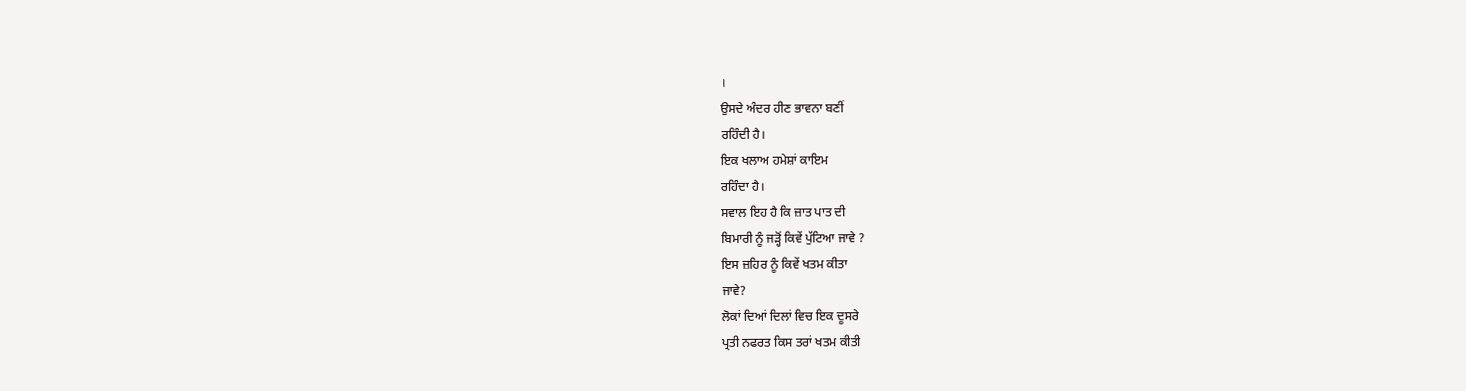।
ਉਸਦੇ ਅੰਦਰ ਹੀਣ ਭਾਵਨਾ ਬਣੀਂ
ਰਹਿੰਦੀ ਹੈ।
ਇਕ ਖਲਾਅ ਹਮੇਸ਼ਾਂ ਕਾਇਮ
ਰਹਿੰਦਾ ਹੈ।
ਸਵਾਲ ਇਹ ਹੈ ਕਿ ਜ਼ਾਤ ਪਾਤ ਦੀ
ਬਿਮਾਰੀ ਨੂੰ ਜੜ੍ਹੋਂ ਕਿਵੇਂ ਪੁੱਟਿਆ ਜਾਵੇ ?
ਇਸ ਜ਼ਹਿਰ ਨੂੰ ਕਿਵੇਂ ਖਤਮ ਕੀਤਾ
ਜਾਵੇ?
ਲੋਕਾਂ ਦਿਆਂ ਦਿਲਾਂ ਵਿਚ ਇਕ ਦੂਸਰੇ
ਪ੍ਰਤੀ ਨਫਰਤ ਕਿਸ ਤਰਾਂ ਖਤਮ ਕੀਤੀ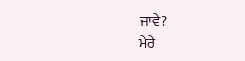ਜਾਵੇ?
ਮੇਰੇ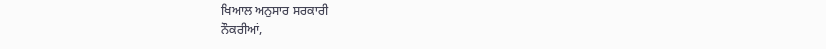ਖਿਆਲ ਅਨੁਸਾਰ ਸਰਕਾਰੀ
ਨੌਕਰੀਆਂ,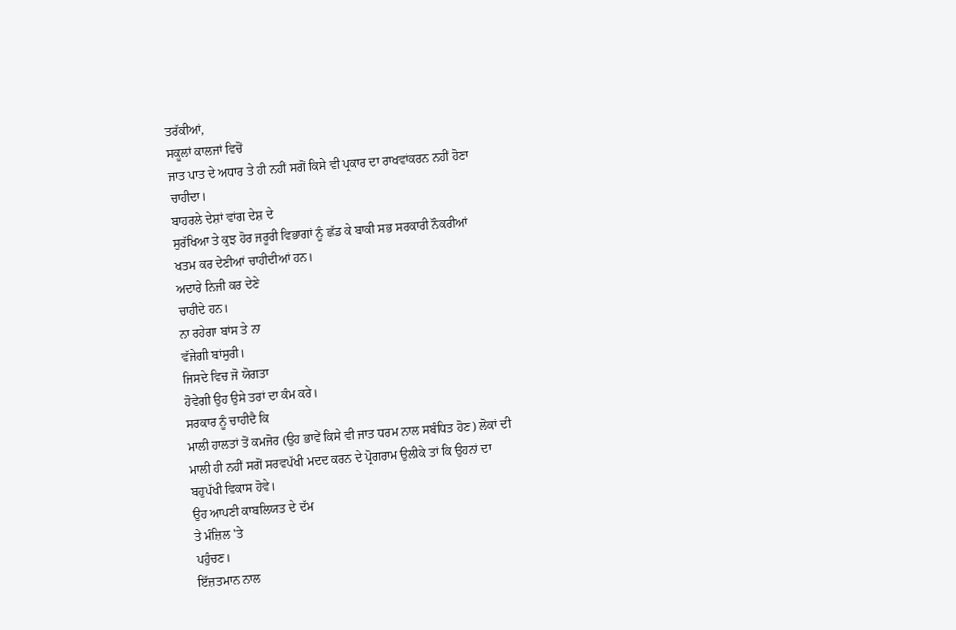ਤਰੱਕੀਆਂ,
ਸਕੂਲਾਂ ਕਾਲਜਾਂ ਵਿਚੋਂ
ਜਾਤ ਪਾਤ ਦੇ ਅਧਾਰ ਤੇ ਹੀ ਨਹੀਂ ਸਗੋਂ ਕਿਸੇ ਵੀ ਪ੍ਰਕਾਰ ਦਾ ਰਾਖਵਾਂਕਰਨ ਨਹੀਂ ਹੋਣਾ
ਚਾਹੀਦਾ।
ਬਾਹਰਲੇ ਦੇਸ਼ਾਂ ਵਾਂਗ ਦੇਸ਼ ਦੇ
ਸੁਰੱਖਿਆ ਤੇ ਕੁਝ ਹੋਰ ਜਰੂਰੀ ਵਿਭਾਗਾਂ ਨੂੰ ਛੱਡ ਕੇ ਬਾਕੀ ਸਭ ਸਰਕਾਰੀ ਨੌਕਰੀਆਂ
ਖਤਮ ਕਰ ਦੇਣੀਆਂ ਚਾਹੀਦੀਆਂ ਹਨ।
ਅਦਾਰੇ ਨਿਜੀ ਕਰ ਦੇਣੇ
ਚਾਹੀਦੇ ਹਨ।
ਨਾ ਰਹੇਗਾ ਬਾਂਸ ਤੇ ਨਾ
ਵੱਜੇਗੀ ਬਾਂਸੁਰੀ।
ਜਿਸਦੇ ਵਿਚ ਜੋ ਯੋਗਤਾ
ਹੋਵੇਗੀ ਉਹ ਉਸੇ ਤਰਾਂ ਦਾ ਕੰਮ ਕਰੇ।
ਸਰਕਾਰ ਨੂੰ ਚਾਹੀਦੈ ਕਿ
ਮਾਲੀ ਹਾਲਤਾਂ ਤੋਂ ਕਮਜੋਰ (ਉਹ ਭਾਵੇਂ ਕਿਸੇ ਵੀ ਜਾਤ ਧਰਮ ਨਾਲ ਸਬੰਧਿਤ ਹੋਣ) ਲੋਕਾਂ ਦੀ
ਮਾਲੀ ਹੀ ਨਹੀਂ ਸਗੋਂ ਸਰਵਪੱਖੀ ਮਦਦ ਕਰਨ ਦੇ ਪ੍ਰੋਗਰਾਮ ਉਲੀਕੇ ਤਾਂ ਕਿ ਉਹਨਾਂ ਦਾ
ਬਹੁਪੱਖੀ ਵਿਕਾਸ ਹੋਵੇ।
ਉਹ ਆਪਣੀ ਕਾਬਲਿਯਤ ਦੇ ਦੱਮ
ਤੇ ਮੰਜ਼ਿਲ 'ਤੇ
ਪਹੁੰਚਣ।
ਇੱਜ਼ਤਮਾਨ ਨਾਲ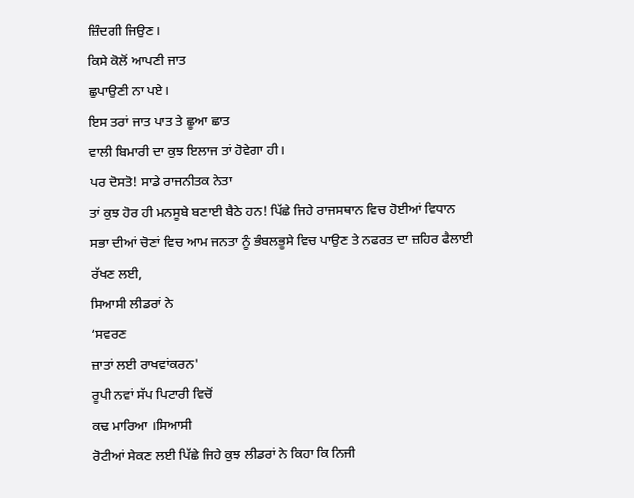ਜ਼ਿੰਦਗੀ ਜਿਉਣ।
ਕਿਸੇ ਕੋਲੋਂ ਆਪਣੀ ਜਾਤ
ਛੁਪਾਉਣੀ ਨਾ ਪਏ।
ਇਸ ਤਰਾਂ ਜਾਤ ਪਾਤ ਤੇ ਛੂਆ ਛਾਤ
ਵਾਲੀ ਬਿਮਾਰੀ ਦਾ ਕੁਝ ਇਲਾਜ ਤਾਂ ਹੋਵੇਗਾ ਹੀ।
ਪਰ ਦੋਸਤੋ! ਸਾਡੇ ਰਾਜਨੀਤਕ ਨੇਤਾ
ਤਾਂ ਕੁਝ ਹੋਰ ਹੀ ਮਨਸੂਬੇ ਬਣਾਈ ਬੈਠੇ ਹਨ! ਪਿੱਛੇ ਜਿਹੇ ਰਾਜਸਥਾਨ ਵਿਚ ਹੋਈਆਂ ਵਿਧਾਨ
ਸਭਾ ਦੀਆਂ ਚੋਣਾਂ ਵਿਚ ਆਮ ਜਨਤਾ ਨੂੰ ਭੰਬਲਭੂਸੇ ਵਿਚ ਪਾਉਣ ਤੇ ਨਫਰਤ ਦਾ ਜ਼ਹਿਰ ਫੈਲਾਈ
ਰੱਖਣ ਲਈ,
ਸਿਆਸੀ ਲੀਡਰਾਂ ਨੇ
‘ਸਵਰਣ
ਜ਼ਾਤਾਂ ਲਈ ਰਾਖਵਾਂਕਰਨ'
ਰੂਪੀ ਨਵਾਂ ਸੱਪ ਪਿਟਾਰੀ ਵਿਚੋਂ
ਕਢ ਮਾਰਿਆ ।ਸਿਆਸੀ
ਰੋਟੀਆਂ ਸੇਕਣ ਲਈ ਪਿੱਛੇ ਜਿਹੇ ਕੁਝ ਲੀਡਰਾਂ ਨੇ ਕਿਹਾ ਕਿ ਨਿਜੀ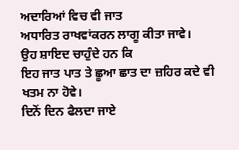ਅਦਾਰਿਆਂ ਵਿਚ ਵੀ ਜਾਤ
ਅਧਾਰਿਤ ਰਾਖਵਾਂਕਰਨ ਲਾਗੂ ਕੀਤਾ ਜਾਵੇ।
ਉਹ ਸ਼ਾਇਦ ਚਾਹੁੰਦੇ ਹਨ ਕਿ
ਇਹ ਜਾਤ ਪਾਤ ਤੇ ਛੂਆ ਛਾਤ ਦਾ ਜ਼ਹਿਰ ਕਦੇ ਵੀ ਖਤਮ ਨਾ ਹੋਵੇ।
ਦਿਨੋਂ ਦਿਨ ਫੈਲਦਾ ਜਾਏ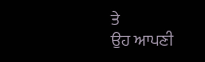ਤੇ
ਉਹ ਆਪਣੀ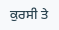ਕੁਰਸੀ ਤੇ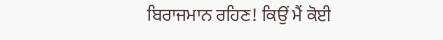ਬਿਰਾਜਮਾਨ ਰਹਿਣ! ਕਿਉਂ ਮੈਂ ਕੋਈ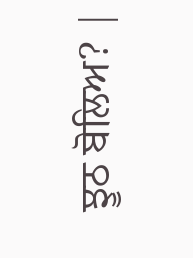ਝੂਠ ਬੋਲਿਅ? |